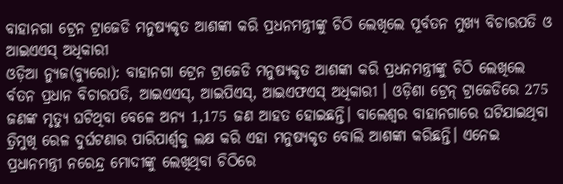ବାହାନଗା ଟ୍ରେନ ଟ୍ରାଜେଡି ମନୁଷ୍ୟକୃତ ଆଶଙ୍କା କରି ପ୍ରଧନମନ୍ତ୍ରୀଙ୍କୁ ଚିଠି ଲେଖିଲେ ପୂର୍ବତନ ମୁଖ୍ୟ ବିଚାରପତି ଓ ଆଇଏଏସ୍ ଅଧିକାରୀ
ଓଡ଼ିଆ ନ୍ୟୁଜ(ବ୍ୟୁରୋ): ବାହାନଗା ଟ୍ରେନ ଟ୍ରାଜେଡି ମନୁଷ୍ୟକୃତ ଆଶଙ୍କା କରି ପ୍ରଧନମନ୍ତ୍ରୀଙ୍କୁ ଚିଠି ଲେଖିଲେ ର୍ବତନ ପ୍ରଧାନ ବିଚାରପତି, ଆଇଏଏସ୍, ଆଇପିଏସ୍, ଆଇଏଫଏସ୍ ଅଧିକାରୀ । ଓଡ଼ିଶା ଟ୍ରେନ୍ ଟ୍ରାଜେଡିରେ 275 ଜଣଙ୍କ ମୃତ୍ୟୁ ଘଟିଥିବା ବେଳେ ଅନ୍ୟ 1,175 ଜଣ ଆହତ ହୋଇଛନ୍ତି। ବାଲେଶ୍ବର ବାହାନଗାରେ ଘଟିଯାଇଥିବା ତ୍ରିମୁଖି ରେଳ ଦୁର୍ଘଟଣାର ପାରିପାର୍ଶ୍ବକୁ ଲକ୍ଷ କରି ଏହା ମନୁଷ୍ୟକୃତ ବୋଲି ଆଶଙ୍କା କରିଛନ୍ତି। ଏନେଇ ପ୍ରଧାନମନ୍ତ୍ରୀ ନରେନ୍ଦ୍ର ମୋଦୀଙ୍କୁ ଲେଖିଥିବା ଚିଠିରେ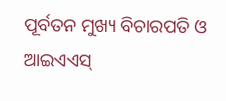ପୂର୍ବତନ ମୁଖ୍ୟ ବିଚାରପତି ଓ ଆଇଏଏସ୍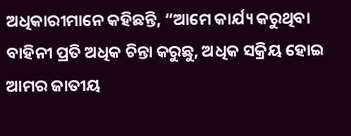ଅଧିକାରୀମାନେ କହିଛନ୍ତି, “ଆମେ କାର୍ଯ୍ୟ କରୁଥିବା ବାହିନୀ ପ୍ରତି ଅଧିକ ଚିନ୍ତା କରୁଛୁ, ଅଧିକ ସକ୍ରିୟ ହୋଇ ଆମର ଜାତୀୟ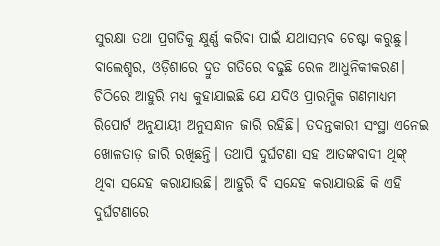ସୁରକ୍ଷା ତଥା ପ୍ରଗତିକୁ କ୍ଷୁର୍ଣ୍ଣ କରିବା ପାଇଁ ଯଥାସମ୍ଭବ ଚେଷ୍ଟା କରୁଛୁ। ବାଲେଶ୍ହର, ଓଡ଼ିଶାରେ ଦ୍ରୁତ ଗତିରେ ବଢୁଛି ରେଳ ଆଧୁନିକୀକରଣ। ଚିଠିରେ ଆହୁରି ମଧ୍ୟ କୁହାଯାଇଛି ଯେ ଯଦିଓ ପ୍ରାରମ୍ଭିକ ଗଣମାଧ୍ୟମ ରିପୋର୍ଟ ଅନୁଯାୟୀ ଅନୁସନ୍ଧାନ ଜାରି ରହିଛି। ତଦନ୍ତକାରୀ ସଂସ୍ଥା ଏନେଇ ଖୋଳତାଡ଼ ଜାରି ରଖିଛନ୍ତି। ତଥାପି ଦୁର୍ଘଟଣା ସହ ଆତଙ୍କବାଦୀ ଥିଙ୍କ୍ ଥିବା ସନ୍ଦେହ କରାଯାଉଛି। ଆହୁରି ବି ସନ୍ଦେହ କରାଯାଉଛି କି ଏହି ଦୁର୍ଘଟଣାରେ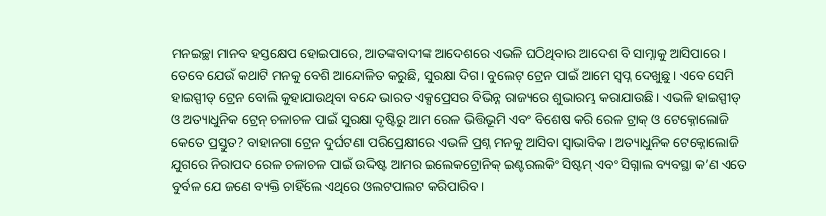ମନଇଚ୍ଛା ମାନବ ହସ୍ତକ୍ଷେପ ହୋଇପାରେ, ଆତଙ୍କବାଦୀଙ୍କ ଆଦେଶରେ ଏଭଳି ଘଠିଥିବାର ଆଦେଶ ବି ସାମ୍ନାକୁ ଆସିପାରେ ।
ତେବେ ଯେଉଁ କଥାଟି ମନକୁ ବେଶି ଆନ୍ଦୋଳିତ କରୁଛି, ସୁରକ୍ଷା ଦିଗ। ବୁଲେଟ୍ ଟ୍ରେନ ପାଇଁ ଆମେ ସ୍ବପ୍ନ ଦେଖୁଛୁ। ଏବେ ସେମି ହାଇସ୍ପୀଡ୍ ଟ୍ରେନ ବୋଲି କୁହାଯାଉଥିବା ବନ୍ଦେ ଭାରତ ଏକ୍ସପ୍ରେସର ବିଭିନ୍ନ ରାଜ୍ୟରେ ଶୁଭାରମ୍ଭ କରାଯାଉଛି। ଏଭଳି ହାଇସ୍ପୀଡ୍ ଓ ଅତ୍ୟାଧୁନିକ ଟ୍ରେନ୍ ଚଳାଚଳ ପାଇଁ ସୁରକ୍ଷା ଦୃଷ୍ଟିରୁ ଆମ ରେଳ ଭିତ୍ତିଭୂମି ଏବଂ ବିଶେଷ କରି ରେଳ ଟ୍ରାକ୍ ଓ ଟେକ୍ନୋଲୋଜି କେତେ ପ୍ରସ୍ତୁତ? ବାହାନଗା ଟ୍ରେନ ଦୁର୍ଘଟଣା ପରିପ୍ରେକ୍ଷୀରେ ଏଭଳି ପ୍ରଶ୍ନ ମନକୁ ଆସିବା ସ୍ବାଭାବିକ। ଅତ୍ୟାଧୁନିକ ଟେକ୍ନୋଲୋଜି ଯୁଗରେ ନିରାପଦ ରେଳ ଚଳାଚଳ ପାଇଁ ଉଦ୍ଦିଷ୍ଟ ଆମର ଇଲେକଟ୍ରୋନିକ୍ ଇଣ୍ଟରଲକିଂ ସିଷ୍ଟମ୍ ଏବଂ ସିଗ୍ନାଲ ବ୍ୟବସ୍ଥା କ’ଣ ଏତେ ବୁର୍ବଳ ଯେ ଜଣେ ବ୍ୟକ୍ତି ଚାହିଁଲେ ଏଥିରେ ଓଲଟପାଲଟ କରିପାରିବ।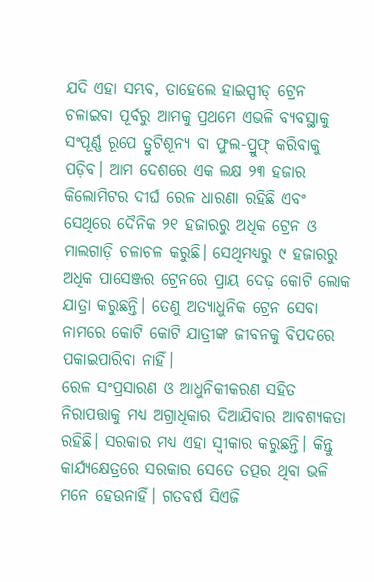ଯଦି ଏହା ସମ୍ଭବ, ତାହେଲେ ହାଇସ୍ପୀଡ୍ ଟ୍ରେନ ଚଳାଇବା ପୂର୍ବରୁ ଆମକୁ ପ୍ରଥମେ ଏଭଳି ବ୍ୟବସ୍ଥାକୁ ସଂପୂର୍ଣ୍ଣ ରୂପେ ତ୍ରୁଟିଶୂନ୍ୟ ବା ଫୁଲ-ପ୍ରୁଫ୍ କରିବାକୁ ପଡ଼ିବ। ଆମ ଦେଶରେ ଏକ ଲକ୍ଷ ୨୩ ହଜାର କିଲୋମିଟର ଦୀର୍ଘ ରେଳ ଧାରଣା ରହିଛି ଏବଂ ସେଥିରେ ଦୈନିକ ୨୧ ହଜାରରୁ ଅଧିକ ଟ୍ରେନ ଓ ମାଲଗାଡ଼ି ଚଳାଚଳ କରୁଛି। ସେଥିମଧ୍ୟରୁ ୯ ହଜାରରୁ ଅଧିକ ପାସେଞ୍ଜର ଟ୍ରେନରେ ପ୍ରାୟ ଦେଢ଼ କୋଟି ଲୋକ ଯାତ୍ରା କରୁଛନ୍ତି। ତେଣୁ ଅତ୍ୟାଧୁନିକ ଟ୍ରେନ ସେବା ନାମରେ କୋଟି କୋଟି ଯାତ୍ରୀଙ୍କ ଜୀବନକୁ ବିପଦରେ ପକାଇପାରିବା ନାହିଁ।
ରେଳ ସଂପ୍ରସାରଣ ଓ ଆଧୁନିକୀକରଣ ସହିତ ନିରାପତ୍ତାକୁ ମଧ୍ୟ ଅଗ୍ରାଧିକାର ଦିଆଯିବାର ଆବଶ୍ୟକତା ରହିଛି। ସରକାର ମଧ୍ୟ ଏହା ସ୍ବୀକାର କରୁଛନ୍ତି। କିନ୍ତୁ କାର୍ଯ୍ୟକ୍ଷେତ୍ରରେ ସରକାର ସେତେ ତତ୍ପର ଥିବା ଭଳି ମନେ ହେଉନାହିଁ। ଗତବର୍ଷ ସିଏଜି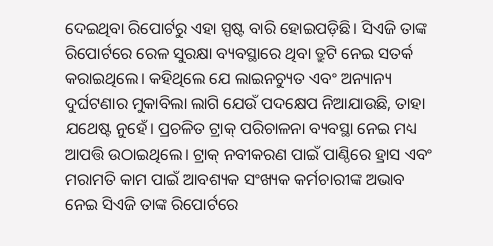ଦେଇଥିବା ରିପୋର୍ଟରୁ ଏହା ସ୍ପଷ୍ଟ ବାରି ହୋଇପଡ଼ିଛି। ସିଏଜି ତାଙ୍କ ରିପୋର୍ଟରେ ରେଳ ସୁରକ୍ଷା ବ୍ୟବସ୍ଥାରେ ଥିବା ତ୍ରୁଟି ନେଇ ସତର୍କ କରାଇଥିଲେ। କହିଥିଲେ ଯେ ଲାଇନଚ୍ୟୁତ ଏବଂ ଅନ୍ୟାନ୍ୟ ଦୁର୍ଘଟଣାର ମୁକାବିଲା ଲାଗି ଯେଉଁ ପଦକ୍ଷେପ ନିଆଯାଉଛି, ତାହା ଯଥେଷ୍ଟ ନୁହେଁ। ପ୍ରଚଳିତ ଟ୍ରାକ୍ ପରିଚାଳନା ବ୍ୟବସ୍ଥା ନେଇ ମଧ୍ୟ ଆପତ୍ତି ଉଠାଇଥିଲେ। ଟ୍ରାକ୍ ନବୀକରଣ ପାଇଁ ପାଣ୍ଠିରେ ହ୍ରାସ ଏବଂ ମରାମତି କାମ ପାଇଁ ଆବଶ୍ୟକ ସଂଖ୍ୟକ କର୍ମଚାରୀଙ୍କ ଅଭାବ ନେଇ ସିଏଜି ତାଙ୍କ ରିପୋର୍ଟରେ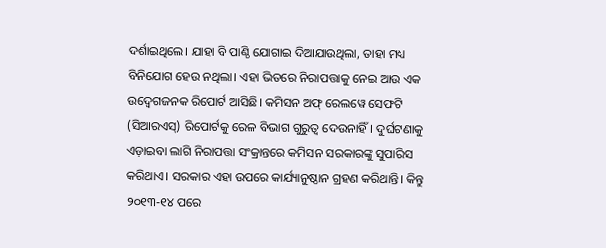ଦର୍ଶାଇଥିଲେ। ଯାହା ବି ପାଣ୍ଠି ଯୋଗାଇ ଦିଆଯାଉଥିଲା, ତାହା ମଧ୍ୟ ବିନିଯୋଗ ହେଉ ନଥିଲା। ଏହା ଭିତରେ ନିରାପତ୍ତାକୁ ନେଇ ଆଉ ଏକ ଉଦ୍ବେଗଜନକ ରିପୋର୍ଟ ଆସିଛି। କମିସନ ଅଫ୍ ରେଲୱେ ସେଫଟି (ସିଆରଏସ୍) ରିପୋର୍ଟକୁ ରେଳ ବିଭାଗ ଗୁରୁତ୍ବ ଦେଉନାହିଁ। ଦୁର୍ଘଟଣାକୁ ଏଡ଼ାଇବା ଲାଗି ନିରାପତ୍ତା ସଂକ୍ରାନ୍ତରେ କମିସନ ସରକାରଙ୍କୁ ସୁପାରିସ କରିଥାଏ। ସରକାର ଏହା ଉପରେ କାର୍ଯ୍ୟାନୁଷ୍ଠାନ ଗ୍ରହଣ କରିଥାନ୍ତି। କିନ୍ତୁ ୨୦୧୩-୧୪ ପରେ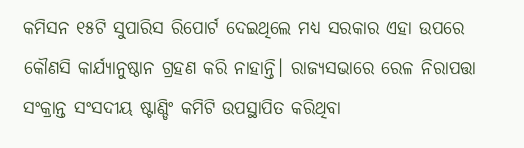କମିସନ ୧୫ଟି ସୁପାରିସ ରିପୋର୍ଟ ଦେଇଥିଲେ ମଧ୍ୟ ସରକାର ଏହା ଉପରେ କୌଣସି କାର୍ଯ୍ୟାନୁଷ୍ଠାନ ଗ୍ରହଣ କରି ନାହାନ୍ତି। ରାଜ୍ୟସଭାରେ ରେଳ ନିରାପତ୍ତା ସଂକ୍ରାନ୍ତ ସଂସଦୀୟ ଷ୍ଟାଣ୍ଡିଂ କମିଟି ଉପସ୍ଥାପିତ କରିଥିବା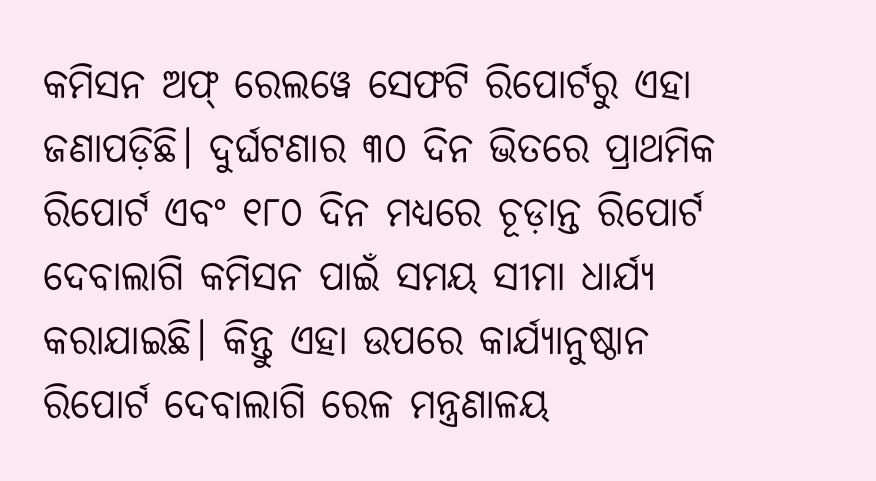କମିସନ ଅଫ୍ ରେଲୱେ ସେଫଟି ରିପୋର୍ଟରୁ ଏହା ଜଣାପଡ଼ିଛି। ଦୁର୍ଘଟଣାର ୩୦ ଦିନ ଭିତରେ ପ୍ରାଥମିକ ରିପୋର୍ଟ ଏବଂ ୧୮୦ ଦିନ ମଧ୍ୟରେ ଚୂଡ଼ାନ୍ତ ରିପୋର୍ଟ ଦେବାଲାଗି କମିସନ ପାଇଁ ସମୟ ସୀମା ଧାର୍ଯ୍ୟ କରାଯାଇଛି। କିନ୍ତୁ ଏହା ଉପରେ କାର୍ଯ୍ୟାନୁଷ୍ଠାନ ରିପୋର୍ଟ ଦେବାଲାଗି ରେଳ ମନ୍ତ୍ରଣାଳୟ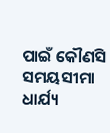ପାଇଁ କୌଣସି ସମୟସୀମା ଧାର୍ଯ୍ୟ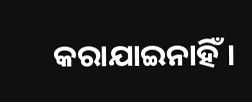କରାଯାଇନାହିଁ।